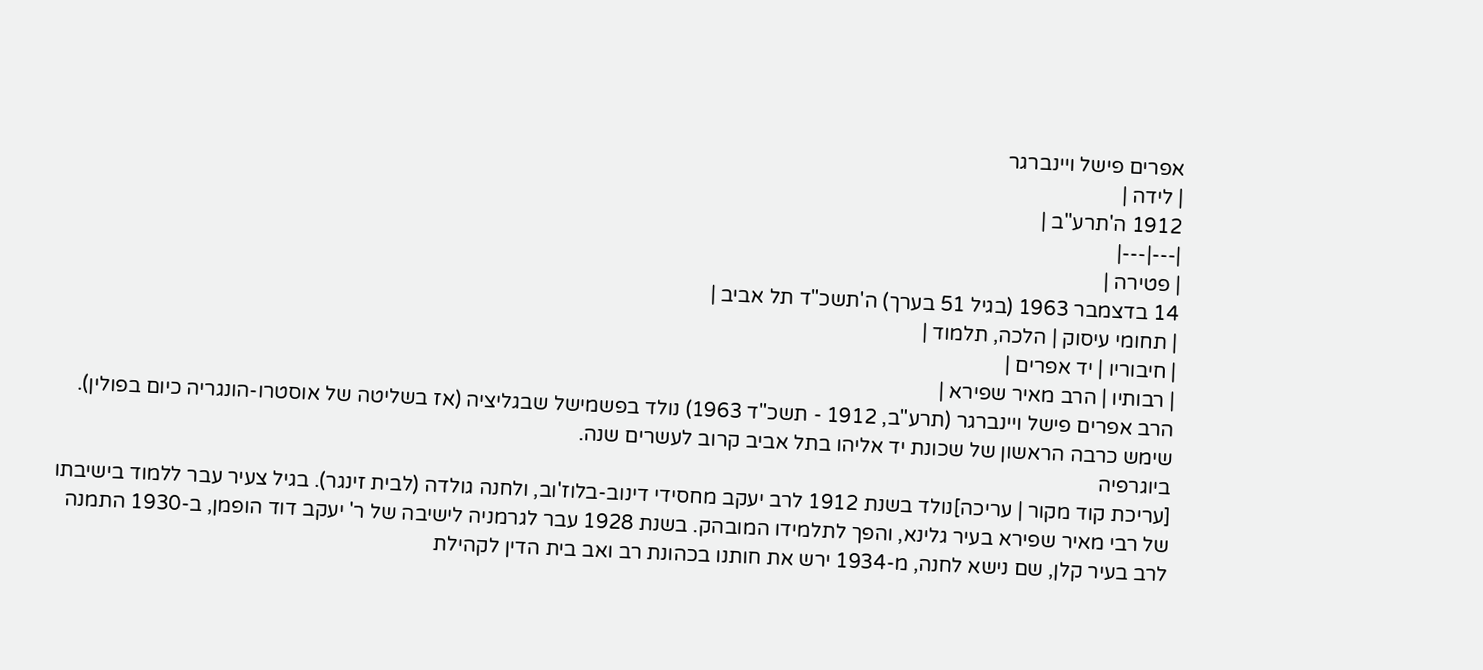אפרים פישל ויינברגר
| לידה |
1912 ה'תרע"ב |
|---|---|
| פטירה |
14 בדצמבר 1963 (בגיל 51 בערך) ה'תשכ"ד תל אביב |
| תחומי עיסוק | הלכה, תלמוד |
| חיבוריו | יד אפרים |
| רבותיו | הרב מאיר שפירא |
הרב אפרים פישל ויינברגר (תרע"ב, 1912 - תשכ"ד 1963) נולד בפשמישל שבגליציה (אז בשליטה של אוסטרו-הונגריה כיום בפולין). שימש כרבה הראשון של שכונת יד אליהו בתל אביב קרוב לעשרים שנה.
ביוגרפיה
[עריכת קוד מקור | עריכה]נולד בשנת 1912 לרב יעקב מחסידי דינוב-בלוז'וב, ולחנה גולדה (לבית זינגר). בגיל צעיר עבר ללמוד בישיבתו של רבי מאיר שפירא בעיר גלינא, והפך לתלמידו המובהק. בשנת 1928 עבר לגרמניה לישיבה של ר' יעקב דוד הופמן, ב-1930 התמנה לרב בעיר קלן, שם נישא לחנה, מ-1934 ירש את חותנו בכהונת רב ואב בית הדין לקהילת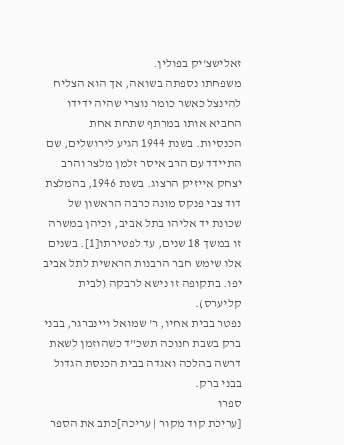זאלישצ'יק בפולין.
משפחתו נספתה בשואה, אך הוא הצליח להינצל כאשר כומר נוצרי שהיה ידידו החביא אותו במרתף שתחת אחת הכנסיות. בשנת 1944 הגיע לירושלים, שם התיידד עם הרב איסר זלמן מלצר והרב יצחק אייזיק הרצוג. בשנת 1946, בהמלצת דוד צבי פנקס מונה כרבה הראשון של שכונת יד אליהו בתל אביב, וכיהן במשרה זו במשך 18 שנים, עד לפטירתו[1]. בשנים אלו שימש חבר הרבנות הראשית לתל אביב יפו. בתקופה זו נישא לרבקה (לבית קליערס).
נפטר בבית אחיו, ר' שמואל ויינברגר, בבני ברק בשבת חנוכה תשכ"ד כשהוזמן לשאת דרשה בהלכה ואגדה בבית הכנסת הגדול בבני ברק.
ספרו
[עריכת קוד מקור | עריכה]כתב את הספר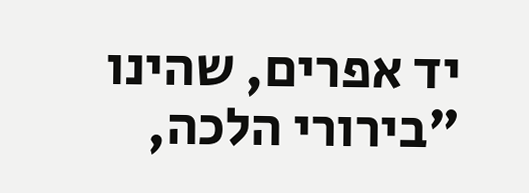יד אפרים, שהינו "בירורי הלכה,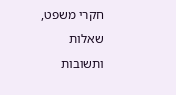חקרי משפט, שאלות ותשובות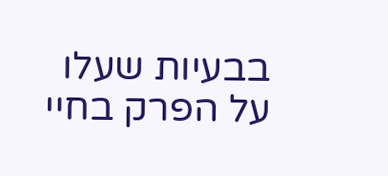בבעיות שעלו על הפרק בחיי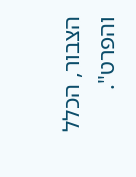הצבור, הכלל והפרט".